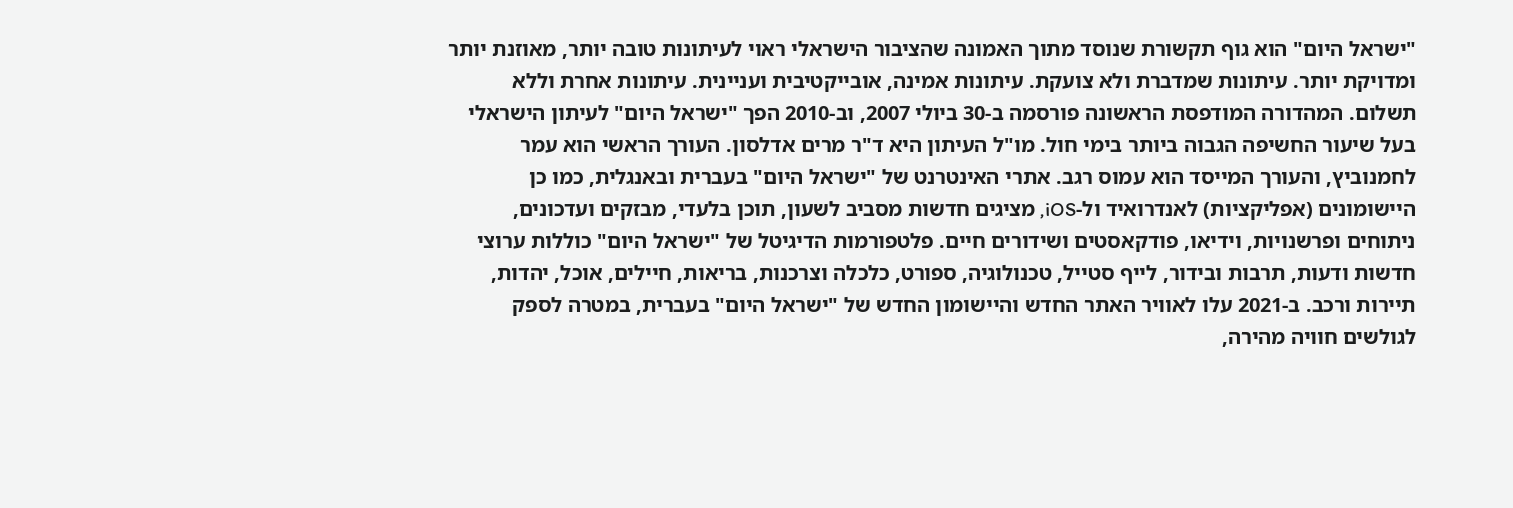"ישראל היום" הוא גוף תקשורת שנוסד מתוך האמונה שהציבור הישראלי ראוי לעיתונות טובה יותר, מאוזנת יותר ומדויקת יותר. עיתונות שמדברת ולא צועקת. עיתונות אמינה, אובייקטיבית ועניינית. עיתונות אחרת וללא תשלום. המהדורה המודפסת הראשונה פורסמה ב-30 ביולי 2007, וב-2010 הפך "ישראל היום" לעיתון הישראלי בעל שיעור החשיפה הגבוה ביותר בימי חול. מו"ל העיתון היא ד"ר מרים אדלסון. העורך הראשי הוא עמר לחמנוביץ, והעורך המייסד הוא עמוס רגב. אתרי האינטרנט של "ישראל היום" בעברית ובאנגלית, כמו כן היישומונים (אפליקציות) לאנדרואיד ול-iOS, מציגים חדשות מסביב לשעון, תוכן בלעדי, מבזקים ועדכונים, ניתוחים ופרשנויות, וידיאו, פודקאסטים ושידורים חיים. פלטפורמות הדיגיטל של "ישראל היום" כוללות ערוצי חדשות ודעות, תרבות ובידור, לייף סטייל, טכנולוגיה, ספורט, כלכלה וצרכנות, בריאות, חיילים, אוכל, יהדות, תיירות ורכב. ב-2021 עלו לאוויר האתר החדש והיישומון החדש של "ישראל היום" בעברית, במטרה לספק לגולשים חוויה מהירה,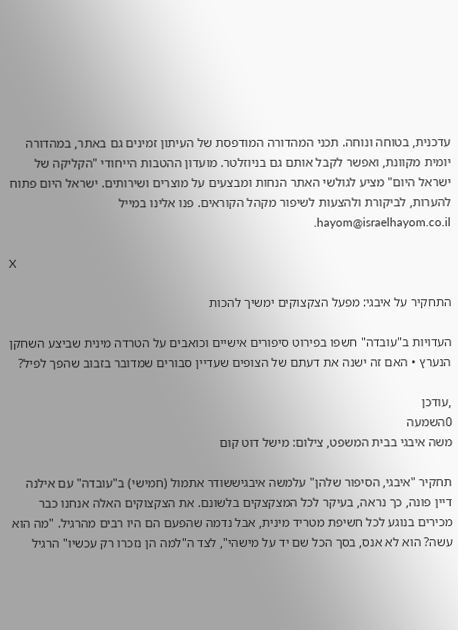עדכנית, בטוחה ונוחה. תכני המהדורה המודפסת של העיתון זמינים גם באתר, במהדורה יומית מקוונת, ואפשר לקבל אותם גם בניוזלטר. מועדון ההטבות הייחודי "הקליקה של ישראל היום" מציע לגולשי האתר הנחות ומבצעים על מוצרים ושירותים. ישראל היום פתוח להערות, לביקורת ולהצעות לשיפור מקהל הקוראים. פנו אלינו במייל hayom@israelhayom.co.il.

X

התחקיר על איבגי: מפעל הצקצוקים ימשיך להכות

העדויות ב"עובדה" חשפו בפירוט סיפורים אישיים וכואבים על הטרדה מינית שביצע השחקן הנערץ • האם זה ישנה את דעתם של הצופים שעדיין סבורים שמדובר בזבוב שהפך לפיל?

,עודכן
0השמעה
משה איבגי בבית המשפט, צילום: מישל דוט קום

תחקיר "איבגי, הסיפור שלהן" עלמשה איבגיששודר אתמול (חמישי) ב"עובדה" עם אילנה דיין פונה, כך נראה, בעיקר לכל המצקצקים בלשונם. את הצקצוקים האלה אנחנו כבר מכירים בנוגע לכל חשיפת מטריד מינית, אבל נדמה שהפעם הם היו רבים מהרגיל. "מה הוא עשה? הוא לא אנס, בסך הכל שם יד על מישהי", לצד ה"למה הן נזכרו רק עכשיו" הרגיל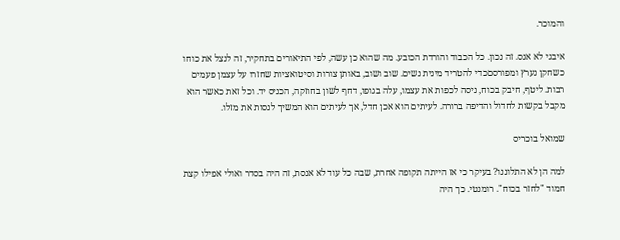והמוכר.

איבגי לא אנס. זה נכון. כל הכבוד והורדת הכובע. מה שהוא כן עשה, לפי התיאורים בתחקיר, זה לנצל את כוחו כשחקן נערץ ומפורסםכדי להטריד מינית נשים. שוב ושוב, באותן צורות וסיטואציות שחזרו על עצמן פעמים רבות. ליטף, חיבק בכוח, ניסה לכפות את עצמו, עלה בגופו, דחף לשון בחוזקה, הכניס יד. וכל זאת כאשר הוא מקבל בקשות לחדול והדיפה ברורה. לעיתים הוא אכן חדל, אך לעיתים הוא המשיך לנסות את מזלו.

שמואל בוכריס

למה הן לא התלוננו? בעיקר כי אז הייתה תקופה אחרת, שבה כל עוד לא אנסת, זה היה בסדר ואולי אפילו קצת חמוד "לחזר בכוח". רומנטי. כך היה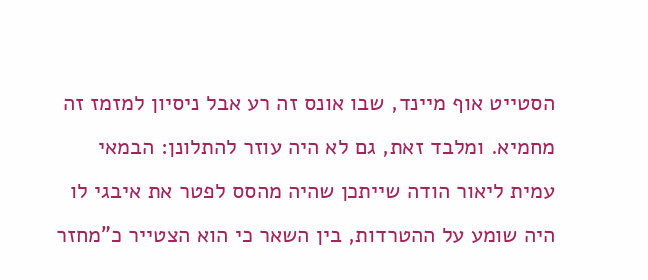הסטייט אוף מיינד, שבו אונס זה רע אבל ניסיון למזמז זה מחמיא. ומלבד זאת, גם לא היה עוזר להתלונן: הבמאי עמית ליאור הודה שייתכן שהיה מהסס לפטר את איבגי לו היה שומע על ההטרדות, בין השאר כי הוא הצטייר כ"מחזר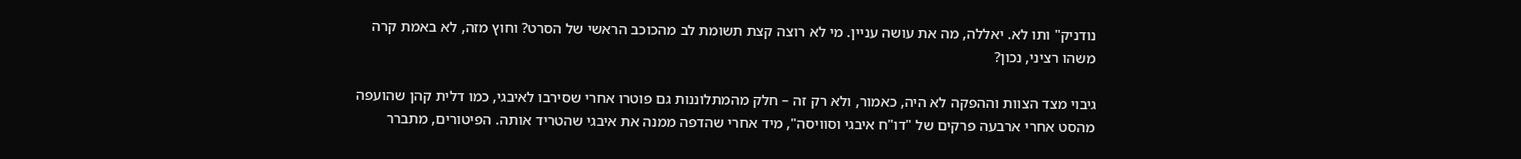נודניק" ותו לא. יאללה, מה את עושה עניין. מי לא רוצה קצת תשומת לב מהכוכב הראשי של הסרט? וחוץ מזה, לא באמת קרה משהו רציני, נכון?

גיבוי מצד הצוות וההפקה לא היה, כאמור, ולא רק זה – חלק מהמתלוננות גם פוטרו אחרי שסירבו לאיבגי, כמו דלית קהן שהועפה מהסט אחרי ארבעה פרקים של "דו"ח איבגי וסוויסה", מיד אחרי שהדפה ממנה את איבגי שהטריד אותה. הפיטורים, מתברר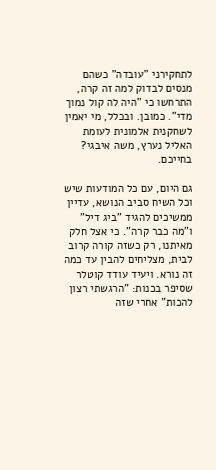לתחקירני "עובדה" כשהם מנסים לבדוק למה זה קרה, התרחשו כי "היה לה קול נמוך מדי". כמובן. ובכלל, מי יאמין לשחקנית אלמונית לעומת האליל נערץ, משה איבגי? בחייכם.

גם היום, עם כל המודעות שיש וכל השיח סביב הנושא, עדיין ממשיכים להגיד "ביג דיל" ו"מה כבר קרה". כי אצל חלק מאיתנו, רק כשזה קורה קרוב לבית, מצליחים להבין עד כמה זה נורא. ויעיד עודד קוטלר שסיפר בכנות: "הרגשתי רצון להכות" אחרי שזה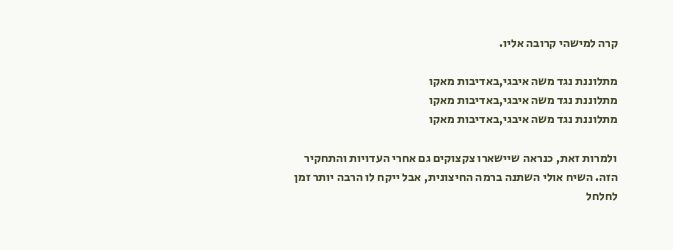קרה למישהי קרובה אליו.

מתלוננת נגד משה איבגי,באדיבות מאקו
מתלוננת נגד משה איבגי,באדיבות מאקו
מתלוננת נגד משה איבגי,באדיבות מאקו

ולמרות זאת, כנראה שיישארו צקצוקים גם אחרי העדויות והתחקיר הזה. השיח אולי השתנה ברמה החיצונית, אבל ייקח לו הרבה יותר זמן לחלחל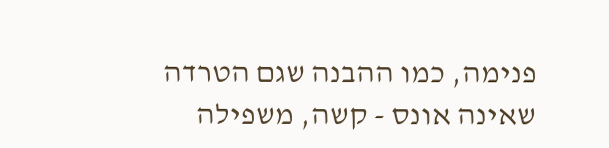פנימה, כמו ההבנה שגם הטרדה שאינה אונס - קשה, משפילה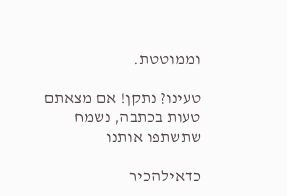וממוטטת.

טעינו? נתקן! אם מצאתם טעות בכתבה, נשמח שתשתפו אותנו

כדאילהכיר